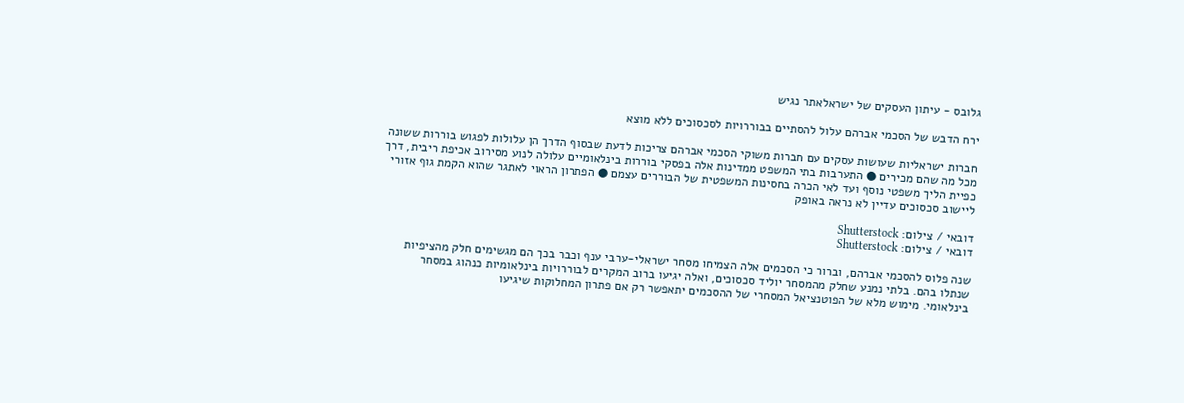גלובס - עיתון העסקים של ישראלאתר נגיש

ירח הדבש של הסכמי אברהם עלול להסתיים בבוררויות לסכסוכים ללא מוצא

חברות ישראליות שעושות עסקים עם חברות משוקי הסכמי אברהם צריכות לדעת שבסוף הדרך הן עלולות לפגוש בוררות ששונה מכל מה שהם מכירים ● התערבות בתי המשפט ממדינות אלה בפסקי בוררות בינלאומיים עלולה לנוע מסירוב אכיפת ריבית, דרך כפיית הליך משפטי נוסף ועד לאי הכרה בחסינות המשפטית של הבוררים עצמם ● הפתרון הראוי לאתגר שהוא הקמת גוף אזורי ליישוב סכסוכים עדיין לא נראה באופק

דובאי / צילום: Shutterstock
דובאי / צילום: Shutterstock

שנה פלוס להסכמי אברהם, וברור כי הסכמים אלה הצמיחו מסחר ישראלי-ערבי ענף וכבר בכך הם מגשימים חלק מהציפיות שנתלו בהם. בלתי נמנע שחלק מהמסחר יוליד סכסוכים, ואלה יגיעו ברוב המקרים לבוררויות בינלאומיות כנהוג במסחר בינלאומי. מימוש מלא של הפוטנציאל המסחרי של ההסכמים יתאפשר רק אם פתרון המחלוקות שיגיעו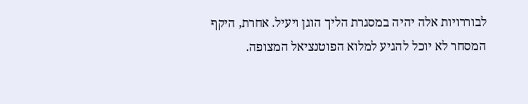לבוררויות אלה יהיה במסגרת הליך הוגן ויעיל. אחרת, היקף המסחר לא יוכל להגיע למלוא הפוטנציאל המצופה.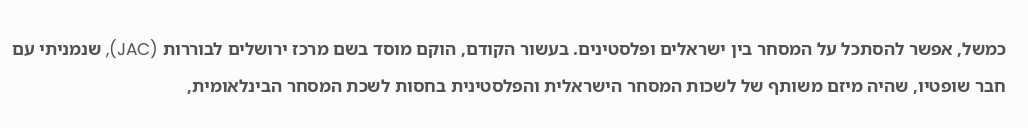כמשל, אפשר להסתכל על המסחר בין ישראלים ופלסטינים. בעשור הקודם, הוקם מוסד בשם מרכז ירושלים לבוררות (JAC), שנמניתי עם חבר שופטיו, שהיה מיזם משותף של לשכות המסחר הישראלית והפלסטינית בחסות לשכת המסחר הבינלאומית,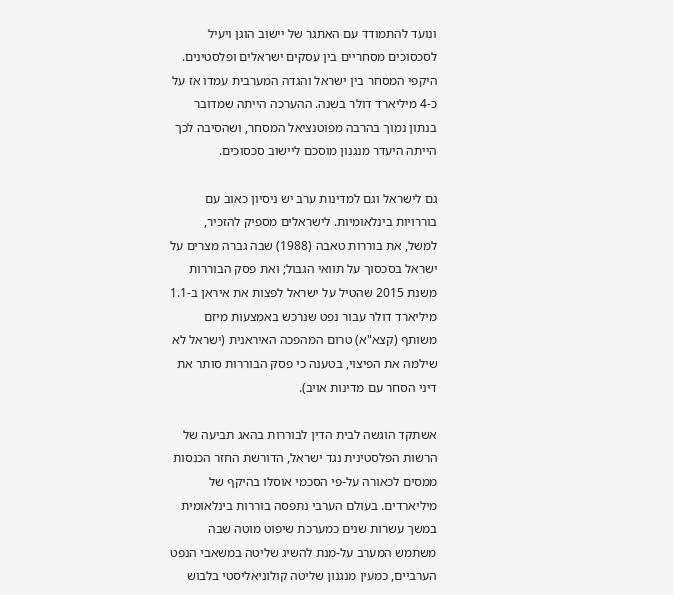ונועד להתמודד עם האתגר של יישוב הוגן ויעיל לסכסוכים מסחריים בין עסקים ישראלים ופלסטינים. היקפי המסחר בין ישראל והגדה המערבית עמדו אז על כ-4 מיליארד דולר בשנה. ההערכה הייתה שמדובר בנתון נמוך בהרבה מפוטנציאל המסחר, ושהסיבה לכך הייתה היעדר מנגנון מוסכם ליישוב סכסוכים.

גם לישראל וגם למדינות ערב יש ניסיון כאוב עם בוררויות בינלאומיות. לישראלים מספיק להזכיר, למשל, את בוררות טאבה (1988) שבה גברה מצרים על ישראל בסכסוך על תוואי הגבול; ואת פסק הבוררות משנת 2015 שהטיל על ישראל לפצות את איראן ב-1.1 מיליארד דולר עבור נפט שנרכש באמצעות מיזם משותף (קצא"א) טרום המהפכה האיראנית (ישראל לא שילמה את הפיצוי, בטענה כי פסק הבוררות סותר את דיני הסחר עם מדינות אויב).

אשתקד הוגשה לבית הדין לבוררות בהאג תביעה של הרשות הפלסטינית נגד ישראל, הדורשת החזר הכנסות ממסים לכאורה על-פי הסכמי אוסלו בהיקף של מיליארדים. בעולם הערבי נתפסה בוררות בינלאומית במשך עשרות שנים כמערכת שיפוט מוטה שבה משתמש המערב על-מנת להשיג שליטה במשאבי הנפט הערביים, כמעין מנגנון שליטה קולוניאליסטי בלבוש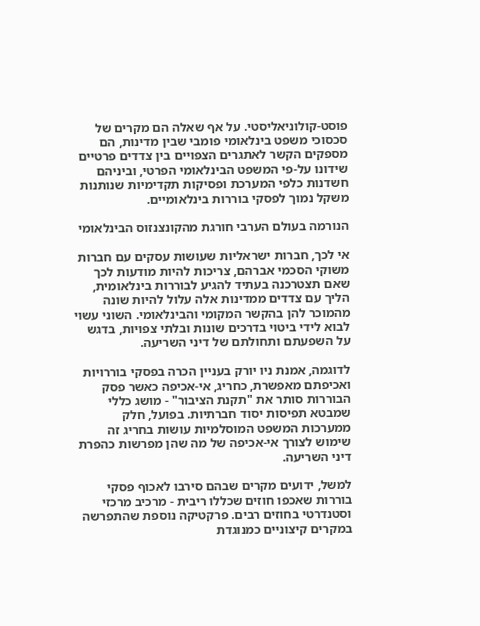פוסט-קולוניאליסטי. על אף שאלה הם מקרים של סכסוכי משפט בינלאומי פומבי שבין מדינות, הם מספקים הקשר לאתגרים הצפויים בין צדדים פרטיים שידונו על-פי המשפט הבינלאומי הפרטי, וביניהם חשדנות כלפי המערכת ופסיקות תקדימיות שנותנות משקל נמוך לפסקי בוררות בינלאומיים.

הנורמה בעולם הערבי חורגת מהקונצנזוס הבינלאומי

אי לכך, חברות ישראליות שעושות עסקים עם חברות משוקי הסכמי אברהם, צריכות להיות מודעות לכך שאם תצטרכנה בעתיד להגיע לבוררות בינלאומית, הליך עם צדדים ממדינות אלה עלול להיות שונה מהמוכר להן בהקשר המקומי והבינלאומי. השוני עשוי לבוא לידי ביטוי בדרכים שונות ובלתי צפויות, בדגש על השפעתם ותחולתם של דיני השריעה.

לדוגמה, אמנת ניו יורק בעניין הכרה בפסקי בוררויות ואכיפתם מאפשרת, כחריג, אי-אכיפה כאשר פסק הבוררות סותר את "תקנת הציבור" - מושג כללי שמבטא תפיסות יסוד חברתיות. בפועל, חלק ממערכות המשפט המוסלמיות עושות בחריג זה שימוש לצורך אי-אכיפה של מה שהן מפרשות כהפרת דיני השריעה.

למשל, ידועים מקרים שבהם סירבו לאכוף פסקי בוררות שאכפו חוזים שכללו ריבית - מרכיב מרכזי וסטנדרטי בחוזים רבים. פרקטיקה נוספת שהתפרשה במקרים קיצוניים כמנוגדת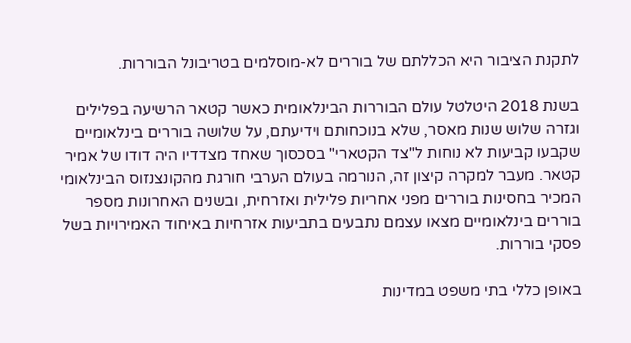לתקנת הציבור היא הכללתם של בוררים לא-מוסלמים בטריבונל הבוררות.

בשנת 2018 היטלטל עולם הבוררות הבינלאומית כאשר קטאר הרשיעה בפלילים וגזרה שלוש שנות מאסר, שלא בנוכחותם וידיעתם, על שלושה בוררים בינלאומיים שקבעו קביעות לא נוחות ל"צד הקטארי" בסכסוך שאחד מצדדיו היה דודו של אמיר קטאר. מעבר למקרה קיצון זה, הנורמה בעולם הערבי חורגת מהקונצנזוס הבינלאומי המכיר בחסינות בוררים מפני אחריות פלילית ואזרחית, ובשנים האחרונות מספר בוררים בינלאומיים מצאו עצמם נתבעים בתביעות אזרחיות באיחוד האמירויות בשל פסקי בוררות.

באופן כללי בתי משפט במדינות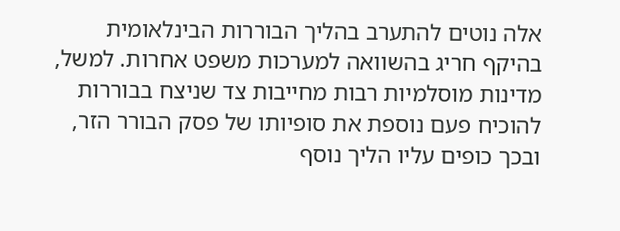אלה נוטים להתערב בהליך הבוררות הבינלאומית בהיקף חריג בהשוואה למערכות משפט אחרות. למשל, מדינות מוסלמיות רבות מחייבות צד שניצח בבוררות להוכיח פעם נוספת את סופיותו של פסק הבורר הזר, ובכך כופים עליו הליך נוסף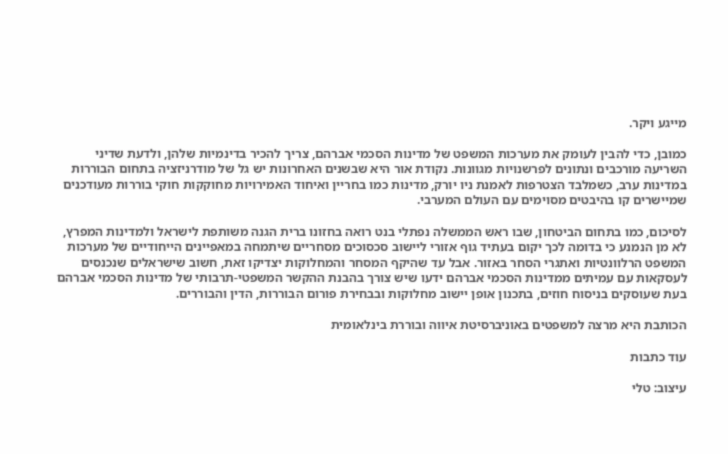מייגע ויקר.

כמובן, כדי להבין לעומק את מערכות המשפט של מדינות הסכמי אברהם, צריך להכיר בדינמיות שלהן, ולדעת שדיני השריעה מורכבים ונתונים לפרשנויות מגוונות. נקודת אור היא שבשנים האחרונות יש גל של מודרניזציה בתחום הבוררות במדינות ערב, כשמלבד הצטרפות לאמנת ניו יורק, מדינות כמו בחריין ואיחוד האמירויות מחוקקות חוקי בוררות מעודכנים שמיישרים קו בהיבטים מסוימים עם העולם המערבי.

לסיכום, כמו בתחום הביטחון, שבו ראש הממשלה נפתלי בנט רואה בחזונו ברית הגנה משותפת לישראל ולמדינות המפרץ, לא מן הנמנע כי בדומה לכך יקום בעתיד גוף אזורי ליישוב סכסוכים מסחריים שיתמחה במאפיינים הייחודיים של מערכות המשפט הרלוונטיות ואתגרי הסחר באזור. אבל עד שהיקף המסחר והמחלוקות יצדיקו זאת, חשוב שישראלים שנכנסים לעסקאות עם עמיתים ממדינות הסכמי אברהם ידעו שיש צורך בהבנת ההקשר המשפטי-תרבותי של מדינות הסכמי אברהם בעת שעוסקים בניסוח חוזים, בתכנון אופן יישוב מחלוקות ובבחירת פורום הבוררות, הדין והבוררים.

הכותבת היא מרצה למשפטים באוניברסיטת איווה ובוררת בינלאומית

עוד כתבות

עיצוב: טלי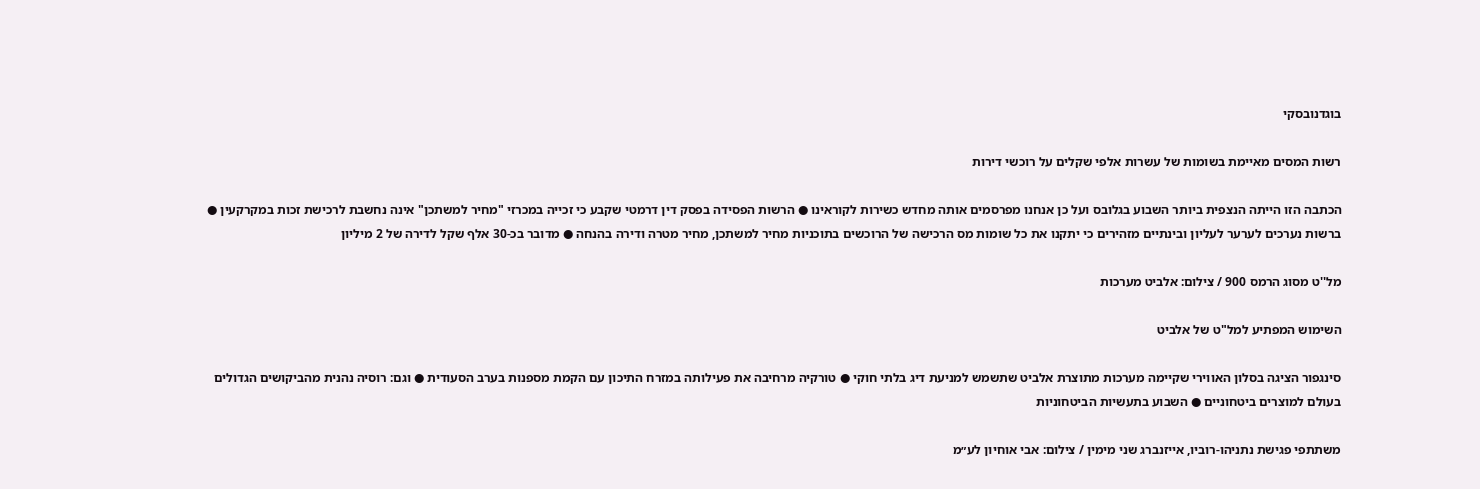בוגדנובסקי

רשות המסים מאיימת בשומות של עשרות אלפי שקלים על רוכשי דירות

הכתבה הזו הייתה הנצפית ביותר השבוע בגלובס ועל כן אנחנו מפרסמים אותה מחדש כשירות לקוראינו ● הרשות הפסידה בפסק דין דרמטי שקבע כי זכייה במכרזי "מחיר למשתכן" אינה נחשבת לרכישת זכות במקרקעין ● ברשות נערכים לערער לעליון ובינתיים מזהירים כי יתקנו את כל שומות מס הרכישה של הרוכשים בתוכניות מחיר למשתכן, מחיר מטרה ודירה בהנחה ● מדובר בכ-30 אלף שקל לדירה של 2 מיליון

מל''ט מסוג הרמס 900 / צילום: אלביט מערכות

השימוש המפתיע למל"ט של אלביט

סינגפור הציגה בסלון האווירי שקיימה מערכות מתוצרת אלביט שתשמש למניעת דיג בלתי חוקי ● טורקיה מרחיבה את פעילותה במזרח התיכון עם הקמת מספנות בערב הסעודית ● וגם: רוסיה נהנית מהביקושים הגדולים בעולם למוצרים ביטחוניים ● השבוע בתעשיות הביטחוניות

משתתפי פגישת נתניהו-רוביו, אייזנברג שני מימין / צילום: אבי אוחיון לע״מ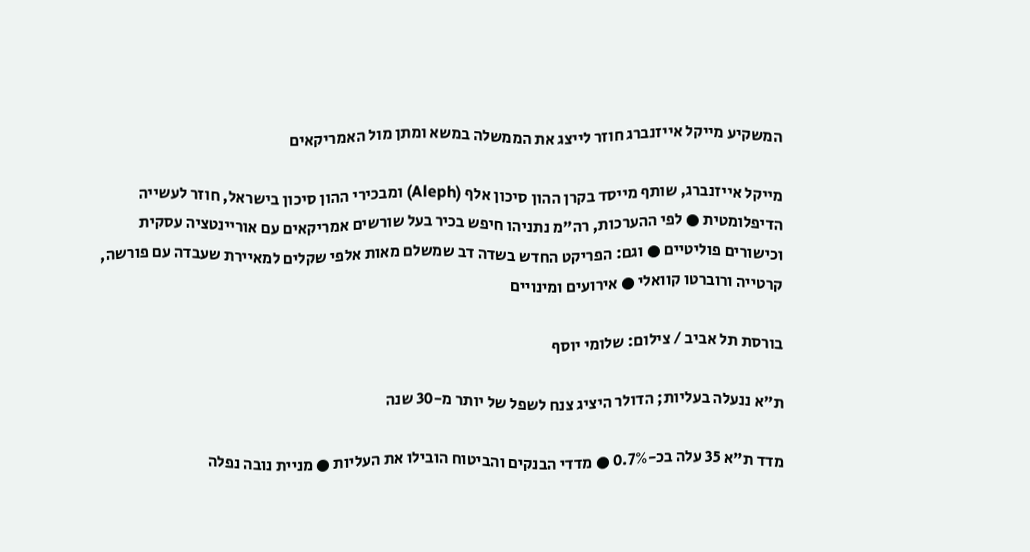המשקיע מייקל אייזנברג חוזר לייצג את הממשלה במשא ומתן מול האמריקאים

מייקל אייזנברג, שותף מייסד בקרן ההון סיכון אלף (Aleph) ומבכירי ההון סיכון בישראל, חוזר לעשייה הדיפלומטית ● לפי ההערכות, רה"מ נתניהו חיפש בכיר בעל שורשים אמריקאים עם אוריינטציה עסקית וכישורים פוליטיים ● וגם: הפריקט החדש בשדה דב שמשלם מאות אלפי שקלים למאיירת שעבדה עם פורשה, קרטייה ורוברטו קוואלי ● אירועים ומינויים

בורסת תל אביב / צילום: שלומי יוסף

ת"א ננעלה בעליות; הדולר היציג צנח לשפל של יותר מ-30 שנה

מדד ת"א 35 עלה בכ-0.7% ● מדדי הבנקים והביטוח הובילו את העליות ● מניית נובה נפלה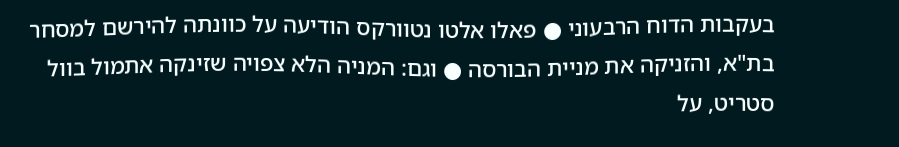בעקבות הדוח הרבעוני ● פאלו אלטו נטוורקס הודיעה על כוונתה להירשם למסחר בת"א, והזניקה את מניית הבורסה ● וגם: המניה הלא צפויה שזינקה אתמול בוול סטריט, על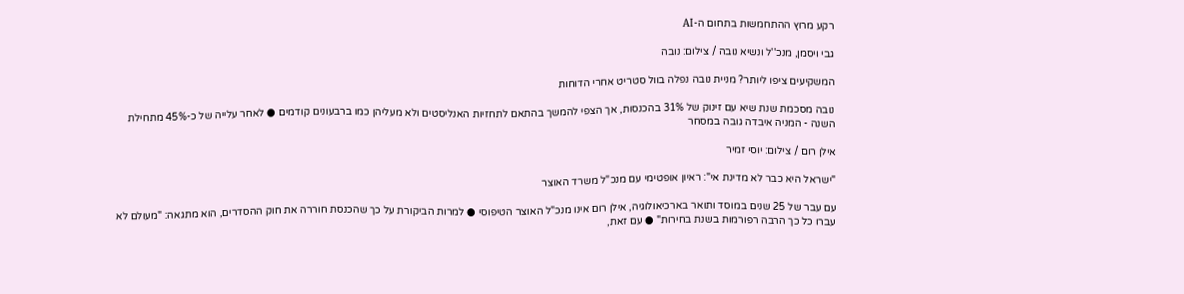רקע מרוץ ההתחמשות בתחום ה-AI

גבי ויסמן, מנכ''ל ונשיא נובה / צילום: נובה

המשקיעים ציפו ליותר? מניית נובה נפלה בוול סטריט אחרי הדוחות

נובה מסכמת שנת שיא עם זינוק של 31% בהכנסות, אך הצפי להמשך בהתאם לתחזיות האנליסטים ולא מעליהן כמו ברבעונים קודמים ● לאחר עלייה של כ-45% מתחילת השנה - המניה איבדה גובה במסחר

אילן רום / צילום: יוסי זמיר

"ישראל היא כבר לא מדינת אי": ראיון אופטימי עם מנכ"ל משרד האוצר

עם עבר של 25 שנים במוסד ותואר בארכיאולוגיה, אילן רום אינו מנכ"ל האוצר הטיפוסי ● למרות הביקורת על כך שהכנסת חוררה את חוק ההסדרים, הוא מתגאה: "מעולם לא עברו כל כך הרבה רפורמות בשנת בחירות" ● עם זאת,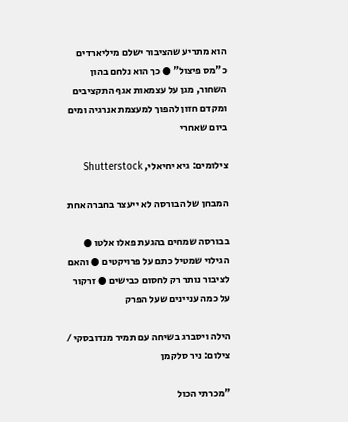הוא מתריע שהציבור ישלם מיליארדים כ"מס פיצול" ● כך הוא נלחם בהון השחור, מגן על עצמאות אגף התקציבים ומקדם חזון להפוך למעצמת אנרגיה ומים ביום שאחרי

צילומים: גיא יחיאלי, Shutterstock

המבחן של הבורסה לא ייעצר בחברה אחת

בבורסה שמחים בהגעת פאלו אלטו ● הגילוי שמטיל כתם על פרויקטים ● והאם לציבור נותר רק לחסום כבישים ● זרקור על כמה עניינים שעל הפרק

הילה ויסברג בשיחה עם תמיר מנדובסקי / צילום: ניר סלקמן

"מכרתי הכול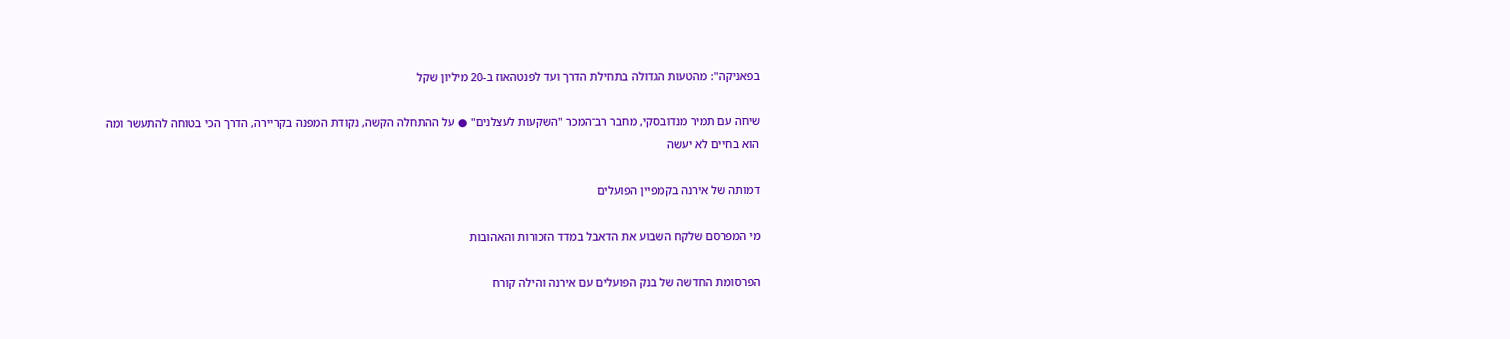בפאניקה": מהטעות הגדולה בתחילת הדרך ועד לפנטהאוז ב-20 מיליון שקל

שיחה עם תמיר מנדובסקי, מחבר רב־המכר "השקעות לעצלנים" ● על ההתחלה הקשה, נקודת המפנה בקריירה, הדרך הכי בטוחה להתעשר ומה הוא בחיים לא יעשה

דמותה של אירנה בקמפיין הפועלים

מי המפרסם שלקח השבוע את הדאבל במדד הזכורות והאהובות

הפרסומת החדשה של בנק הפועלים עם אירנה והילה קורח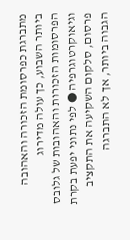מתברגת כפרסומת הזכורה והאהובה ביותר השבוע, כך עולה מדירוג הפרסומות הזכורות והאהובות של גלובס וגיאוקרטוגרפיה ● לפי נתוני יפעת בקרת פרסום, סלקום השקיעה את התקציב הגבוה ביותר, אך לא התברגה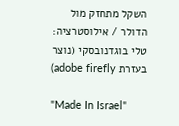השקל מתחזק מול הדולר / אילוסטרציה: טלי בוגדנובסקי (נוצר בעזרת adobe firefly)

"Made In Israel"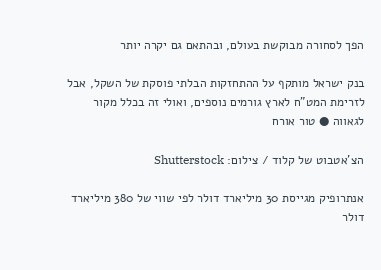הפך לסחורה מבוקשת בעולם, ובהתאם גם יקרה יותר

בנק ישראל מותקף על ההתחזקות הבלתי פוסקת של השקל, אבל לזרימת המט"ח לארץ גורמים נוספים, ואולי זה בכלל מקור לגאווה ● טור אורח

הצ'אטבוט של קלוד / צילום: Shutterstock

אנתרופיק מגייסת 30 מיליארד דולר לפי שווי של 380 מיליארד דולר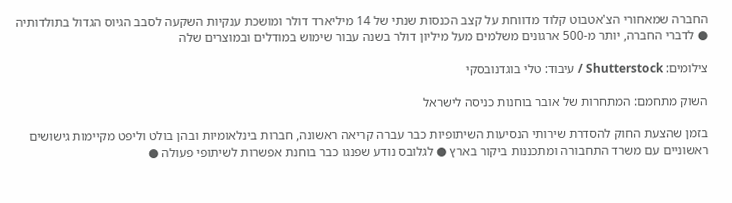החברה שמאחורי הצ'אטבוט קלוד מדווחת על קצב הכנסות שנתי של 14 מיליארד דולר ומושכת ענקיות השקעה לסבב הגיוס הגדול בתולדותיה ● לדברי החברה, יותר מ-500 ארגונים משלמים מעל מיליון דולר בשנה עבור שימוש במודלים ובמוצרים שלה

צילומים: Shutterstock / עיבוד: טלי בוגדנובסקי

השוק מתחמם: המתחרות של אובר בוחנות כניסה לישראל

בזמן שהצעת החוק להסדרת שירותי הנסיעות השיתופיות כבר עברה קריאה ראשונה, חברות בינלאומיות ובהן בולט וליפט מקיימות גישושים ראשוניים עם משרד התחבורה ומתכננות ביקור בארץ ● לגלובס נודע שפנגו כבר בוחנת אפשרות לשיתופי פעולה ●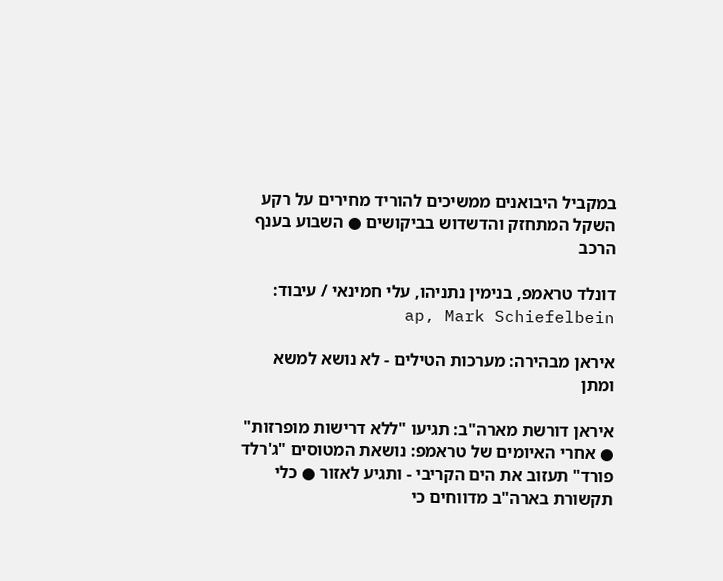במקביל היבואנים ממשיכים להוריד מחירים על רקע השקל המתחזק והדשדוש בביקושים ● השבוע בענף הרכב

דונלד טראמפ, בנימין נתניהו, עלי חמינאי / עיבוד: ap, Mark Schiefelbein

איראן מבהירה: מערכות הטילים - לא נושא למשא ומתן

איראן דורשת מארה"ב: תגיעו "ללא דרישות מופרזות" ● אחרי האיומים של טראמפ: נושאת המטוסים "ג'רלד פורד" תעזוב את הים הקריבי - ותגיע לאזור ● כלי תקשורת בארה"ב מדווחים כי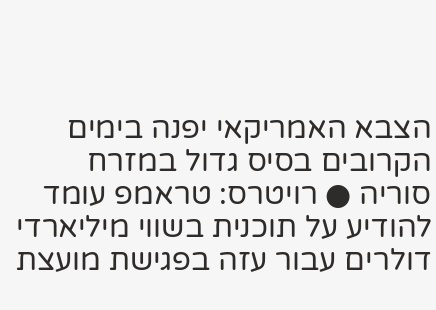הצבא האמריקאי יפנה בימים הקרובים בסיס גדול במזרח סוריה ● רויטרס: טראמפ עומד להודיע על תוכנית בשווי מיליארדי דולרים עבור עזה בפגישת מועצת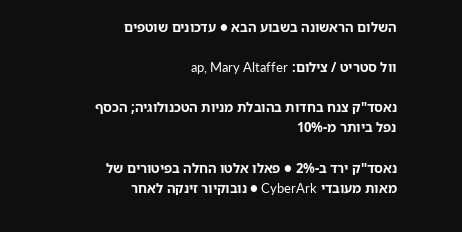השלום הראשונה בשבוע הבא ● עדכונים שוטפים

וול סטריט / צילום: ap, Mary Altaffer

נאסד"ק צנח בחדות בהובלת מניות הטכנולוגיה; הכסף נפל ביותר מ-10%

נאסד"ק ירד ב-2% ● פאלו אלטו החלה בפיטורים של מאות מעובדי CyberArk ● נובוקיור זינקה לאחר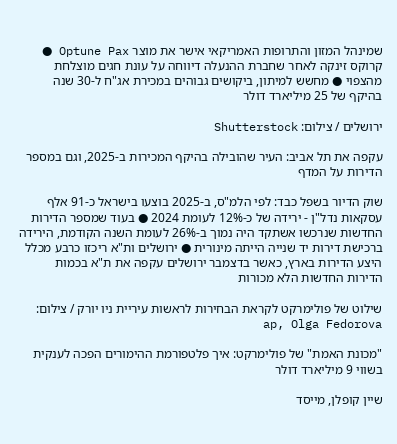שמינהל המזון והתרופות האמריקאי אישר את מוצר Optune Pax ● קרוקס זינקה לאחר שחברת ההנעלה דיווחה על עונת חגים מוצלחת מהצפוי ● מחשש למיתון, ביקושים גבוהים במכירת אג"ח ל-30 שנה בהיקף של 25 מיליארד דולר

ירושלים / צילום: Shutterstock

עקפה את תל אביב: העיר שהובילה בהיקף המכירות ב-2025, וגם במספר הדירות על המדף

שוק הדיור בשפל כבד: לפי הלמ"ס, ב-2025 בוצעו בישראל כ-91 אלף עסקאות נדל"ן - ירידה של כ-12% לעומת 2024 ● בעוד שמספר הדירות החדשות שנרכשו אשתקד היה נמוך ב-26% לעומת השנה הקודמת, הירידה ברכישת דירות יד שנייה הייתה מינורית ● ירושלים ות"א ריכזו כרבע מכלל היצע הדירות בארץ, כאשר בדצמבר ירושלים עקפה את ת"א בכמות הדירות החדשות הלא מכורות

שילוט של פולימרקט לקראת הבחירות לראשות עיריית ניו יורק / צילום: ap, Olga Fedorova

"מכונת האמת" של פולימרקט: איך פלטפורמת ההימורים הפכה לענקית בשווי 9 מיליארד דולר

שיין קופלן, מייסד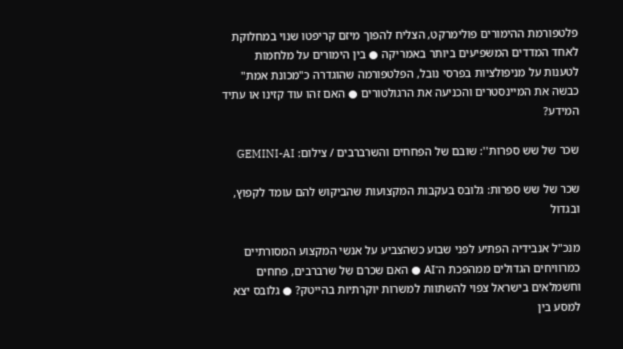פלטפורמת ההימורים פולימרקט, הצליח להפוך מיזם קריפטו שנוי במחלוקת לאחד המדדים המשפיעים ביותר באמריקה ● בין הימורים על מלחמות לטענות על מניפולציות בפרסי נובל, הפלטפורמה שהוגדרה כ"מכונת אמת" כבשה את המיינסטרים והכניעה את הרגולטורים ● האם זהו עוד קזינו או עתיד המידע?

שכר של שש ספרות'': שובם של הפחחים והשרברבים / צילום: GEMINI-AI

שכר של שש ספרות: גלובס בעקבות המקצועות שהביקוש להם עומד לקפוץ, ובגדול

מנכ"ל אנבידיה הפתיע לפני שבוע כשהצביע על אנשי המקצוע המסורתיים כמרוויחים הגדולים ממהפכת ה־AI ● האם שכרם של שרברבים, פחחים וחשמלאים בישראל צפוי להשתוות למשרות יוקרתיות בהייטק? ● גלובס יצא למסע בין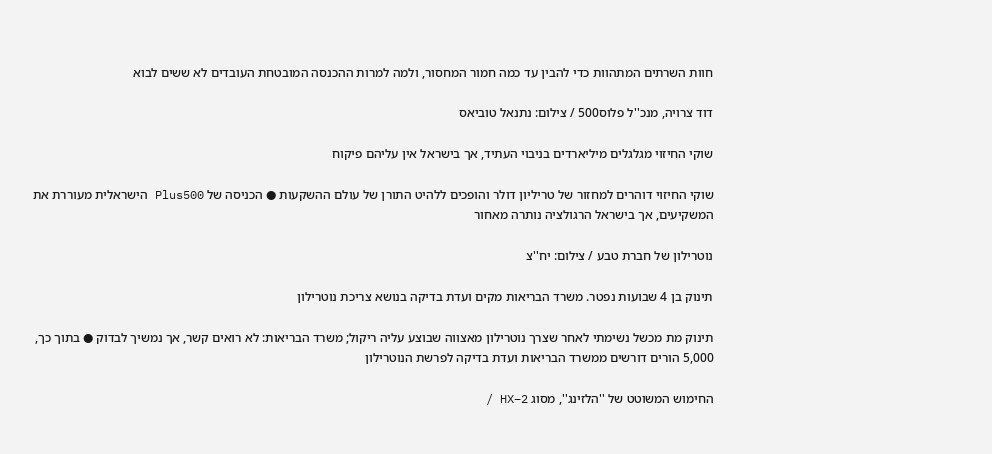חוות השרתים המתהוות כדי להבין עד כמה חמור המחסור, ולמה למרות ההכנסה המובטחת העובדים לא ששים לבוא

דוד צרויה, מנכ''ל פלוס500 / צילום: נתנאל טוביאס

שוקי החיזוי מגלגלים מיליארדים בניבוי העתיד, אך בישראל אין עליהם פיקוח

שוקי החיזוי דוהרים למחזור של טריליון דולר והופכים ללהיט התורן של עולם ההשקעות ● הכניסה של Plus500 הישראלית מעוררת את המשקיעים, אך בישראל הרגולציה נותרה מאחור

נוטרילון של חברת טבע / צילום: יח''צ

תינוק בן 4 שבועות נפטר. משרד הבריאות מקים ועדת בדיקה בנושא צריכת נוטרילון

תינוק מת מכשל נשימתי לאחר שצרך נוטרילון מאצווה שבוצע עליה ריקול; משרד הבריאות: לא רואים קשר, אך נמשיך לבדוק ● בתוך כך, 5,000 הורים דורשים ממשרד הבריאות ועדת בדיקה לפרשת הנוטרילון

החימוש המשוטט של ''הלזינג'', מסוג HX–2 /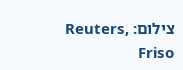צילום: Reuters, Friso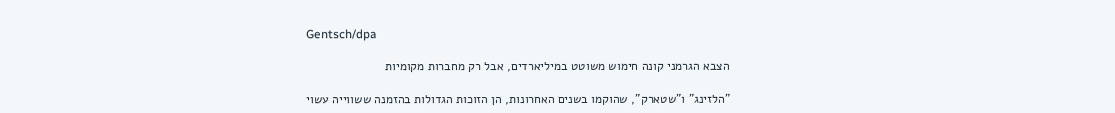Gentsch/dpa

הצבא הגרמני קונה חימוש משוטט במיליארדים, אבל רק מחברות מקומיות

"הלזינג" ו"שטארק", שהוקמו בשנים האחרונות, הן הזוכות הגדולות בהזמנה ששווייה עשוי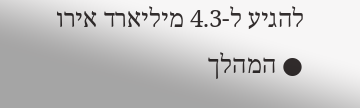להגיע ל-4.3 מיליארד אירו ● המהלך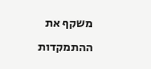משקף את ההתמקדות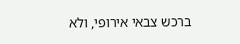ברכש צבאי אירופי, ולא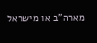מארה"ב או מישראל